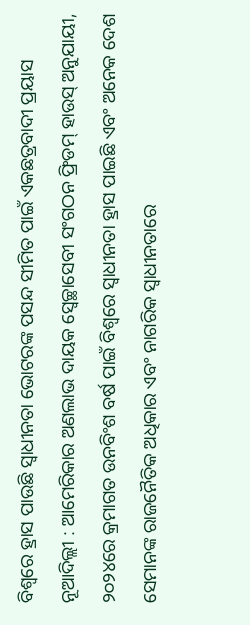ବିଶ୍ୱରେ ହ୍ରାସ ପାଉଛି ସ୍ୱାଧୀନତା ଭୋଟରଙ୍କ ପସନ୍ଦ ସୀମିତ ପାଇଁ ଏକଛତ୍ରବାଦୀ ପ୍ରୟାସ
ନୂଆଦିଲ୍ଲୀ : ଆମେରିକାର ଅଣଲାଭ ଦାୟକ ସ୍ୱେଚ୍ଛାସେବୀ ସଂଗଠନ ଫ୍ରିଡମ୍ ହାଉସ୍ ଅନୁଯାୟୀ, ୨୦୨୪ରେ କ୍ରମାଗତ ଉନବିଂଶ ବର୍ଷ ପାଇଁ ବିଶ୍ୱରେ ସ୍ୱାଧୀନତା ହ୍ରାସ ପାଇଛି ଏବଂ ଅନେକ ଦେଶ ସେମାନଙ୍କ ରାଜନୈତିକ ଅଧିକାର ଏବଂ ନାଗରିକ ସ୍ୱାଧୀନତାରେ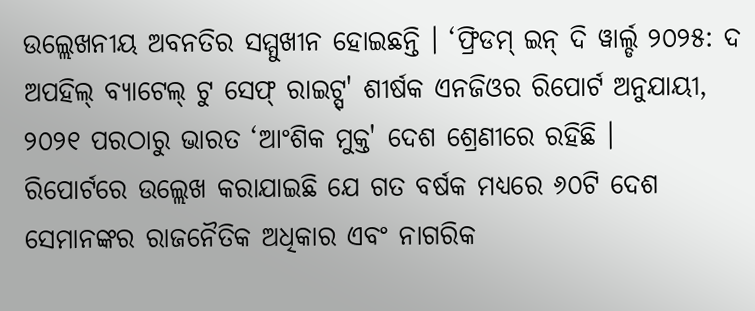ଉଲ୍ଲେଖନୀୟ ଅବନତିର ସମ୍ମୁଖୀନ ହୋଇଛନ୍ତି । ‘ଫ୍ରିଡମ୍ ଇନ୍ ଦି ୱାର୍ଲ୍ଡ ୨୦୨୫: ଦ ଅପହିଲ୍ ବ୍ୟାଟେଲ୍ ଟୁ ସେଫ୍ ରାଇଟ୍ସ୍' ଶୀର୍ଷକ ଏନଜିଓର ରିପୋର୍ଟ ଅନୁଯାୟୀ, ୨୦୨୧ ପରଠାରୁ ଭାରତ ‘ଆଂଶିକ ମୁକ୍ତ' ଦେଶ ଶ୍ରେଣୀରେ ରହିଛି ।
ରିପୋର୍ଟରେ ଉଲ୍ଲେଖ କରାଯାଇଛି ଯେ ଗତ ବର୍ଷକ ମଧ୍ୟରେ ୬୦ଟି ଦେଶ ସେମାନଙ୍କର ରାଜନୈତିକ ଅଧିକାର ଏବଂ ନାଗରିକ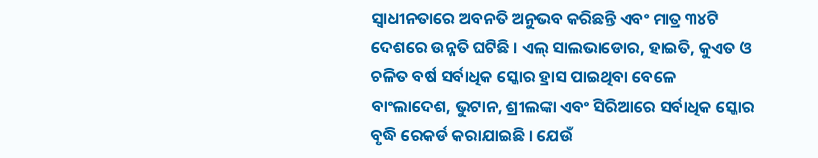ସ୍ୱାଧୀନତାରେ ଅବନତି ଅନୁଭବ କରିଛନ୍ତି ଏବଂ ମାତ୍ର ୩୪ଟି ଦେଶରେ ଉନ୍ନତି ଘଟିଛି । ଏଲ୍ ସାଲଭାଡୋର, ହାଇତି, କୁଏତ ଓ ଚଳିତ ବର୍ଷ ସର୍ବାଧିକ ସ୍କୋର ହ୍ରାସ ପାଇଥିବା ବେଳେ ବାଂଲାଦେଶ, ଭୁଟାନ, ଶ୍ରୀଲଙ୍କା ଏବଂ ସିରିଆରେ ସର୍ବାଧିକ ସ୍କୋର ବୃଦ୍ଧି ରେକର୍ଡ କରାଯାଇଛି । ଯେଉଁ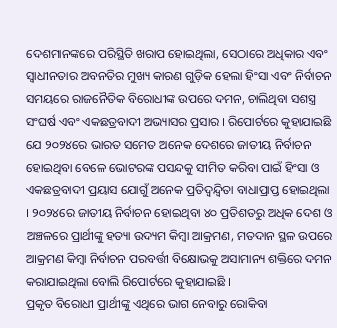ଦେଶମାନଙ୍କରେ ପରିସ୍ଥିତି ଖରାପ ହୋଇଥିଲା, ସେଠାରେ ଅଧିକାର ଏବଂ ସ୍ୱାଧୀନତାର ଅବନତିର ମୁଖ୍ୟ କାରଣ ଗୁଡ଼ିକ ହେଲା ହିଂସା ଏବଂ ନିର୍ବାଚନ ସମୟରେ ରାଜନୈତିକ ବିରୋଧୀଙ୍କ ଉପରେ ଦମନ, ଚାଲିଥିବା ସଶସ୍ତ୍ର ସଂଘର୍ଷ ଏବଂ ଏକଛତ୍ରବାଦୀ ଅଭ୍ୟାସର ପ୍ରସାର । ରିପୋର୍ଟରେ କୁହାଯାଇଛି ଯେ ୨୦୨୪ରେ ଭାରତ ସମେତ ଅନେକ ଦେଶରେ ଜାତୀୟ ନିର୍ବାଚନ ହୋଇଥିବା ବେଳେ ଭୋଟରଙ୍କ ପସନ୍ଦକୁ ସୀମିତ କରିବା ପାଇଁ ହିଂସା ଓ ଏକଛତ୍ରବାଦୀ ପ୍ରୟାସ ଯୋଗୁଁ ଅନେକ ପ୍ରତିଦ୍ୱନ୍ଦ୍ୱିତା ବାଧାପ୍ରାପ୍ତ ହୋଇଥିଲା । ୨୦୨୪ରେ ଜାତୀୟ ନିର୍ବାଚନ ହୋଇଥିବା ୪୦ ପ୍ରତିଶତରୁ ଅଧିକ ଦେଶ ଓ ଅଞ୍ଚଳରେ ପ୍ରାର୍ଥୀଙ୍କୁ ହତ୍ୟା ଉଦ୍ୟମ କିମ୍ବା ଆକ୍ରମଣ, ମତଦାନ ସ୍ଥଳ ଉପରେ ଆକ୍ରମଣ କିମ୍ବା ନିର୍ବାଚନ ପରବର୍ତ୍ତୀ ବିକ୍ଷୋଭକୁ ଅସାମାନ୍ୟ ଶକ୍ତିରେ ଦମନ କରାଯାଇଥିଲା ବୋଲି ରିପୋର୍ଟରେ କୁହାଯାଇଛି ।
ପ୍ରକୃତ ବିରୋଧୀ ପ୍ରାର୍ଥୀଙ୍କୁ ଏଥିରେ ଭାଗ ନେବାରୁ ରୋକିବା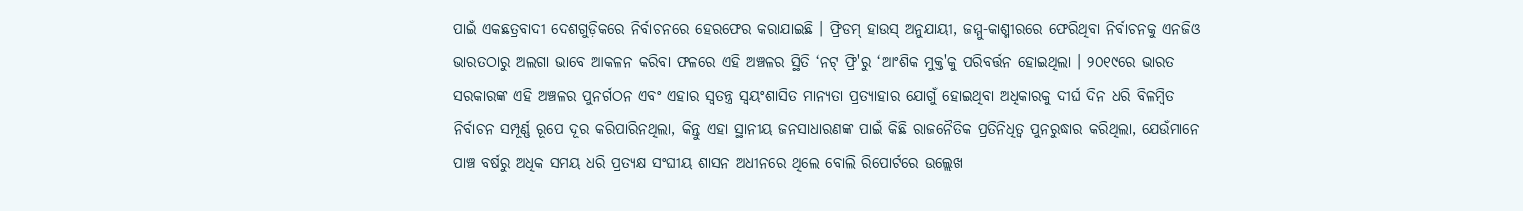ପାଇଁ ଏକଛତ୍ରବାଦୀ ଦେଶଗୁଡ଼ିକରେ ନିର୍ବାଚନରେ ହେରଫେର କରାଯାଇଛି । ଫ୍ରିଡମ୍ ହାଉସ୍ ଅନୁଯାୟୀ, ଜମ୍ମୁ-କାଶ୍ମୀରରେ ଫେରିଥିବା ନିର୍ବାଚନକୁ ଏନଜିଓ ଭାରତଠାରୁ ଅଲଗା ଭାବେ ଆକଳନ କରିବା ଫଳରେ ଏହି ଅଞ୍ଚଳର ସ୍ଥିତି ‘ନଟ୍ ଫ୍ରି'ରୁ ‘ଆଂଶିକ ମୁକ୍ତ'କୁ ପରିବର୍ତ୍ତନ ହୋଇଥିଲା । ୨୦୧୯ରେ ଭାରତ ସରକାରଙ୍କ ଏହି ଅଞ୍ଚଳର ପୁନର୍ଗଠନ ଏବଂ ଏହାର ସ୍ୱତନ୍ତ୍ର ସ୍ୱୟଂଶାସିତ ମାନ୍ୟତା ପ୍ରତ୍ୟାହାର ଯୋଗୁଁ ହୋଇଥିବା ଅଧିକାରକୁ ଦୀର୍ଘ ଦିନ ଧରି ବିଳମ୍ବିତ ନିର୍ବାଚନ ସମ୍ପୂର୍ଣ୍ଣ ରୂପେ ଦୂର କରିପାରିନଥିଲା, କିନ୍ତୁ ଏହା ସ୍ଥାନୀୟ ଜନସାଧାରଣଙ୍କ ପାଇଁ କିଛି ରାଜନୈତିକ ପ୍ରତିନିଧିତ୍ୱ ପୁନରୁଦ୍ଧାର କରିଥିଲା, ଯେଉଁମାନେ ପାଞ୍ଚ ବର୍ଷରୁ ଅଧିକ ସମୟ ଧରି ପ୍ରତ୍ୟକ୍ଷ ସଂଘୀୟ ଶାସନ ଅଧୀନରେ ଥିଲେ ବୋଲି ରିପୋର୍ଟରେ ଉଲ୍ଲେଖ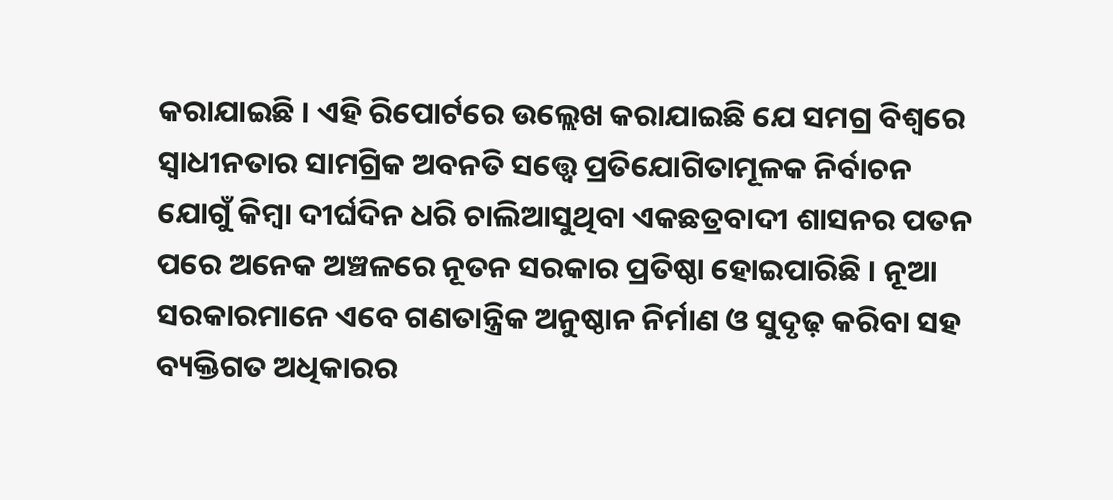କରାଯାଇଛି । ଏହି ରିପୋର୍ଟରେ ଉଲ୍ଲେଖ କରାଯାଇଛି ଯେ ସମଗ୍ର ବିଶ୍ୱରେ ସ୍ୱାଧୀନତାର ସାମଗ୍ରିକ ଅବନତି ସତ୍ତ୍ୱେ ପ୍ରତିଯୋଗିତାମୂଳକ ନିର୍ବାଚନ ଯୋଗୁଁ କିମ୍ବା ଦୀର୍ଘଦିନ ଧରି ଚାଲିଆସୁଥିବା ଏକଛତ୍ରବାଦୀ ଶାସନର ପତନ ପରେ ଅନେକ ଅଞ୍ଚଳରେ ନୂତନ ସରକାର ପ୍ରତିଷ୍ଠା ହୋଇପାରିଛି । ନୂଆ ସରକାରମାନେ ଏବେ ଗଣତାନ୍ତ୍ରିକ ଅନୁଷ୍ଠାନ ନିର୍ମାଣ ଓ ସୁଦୃଢ଼ କରିବା ସହ ବ୍ୟକ୍ତିଗତ ଅଧିକାରର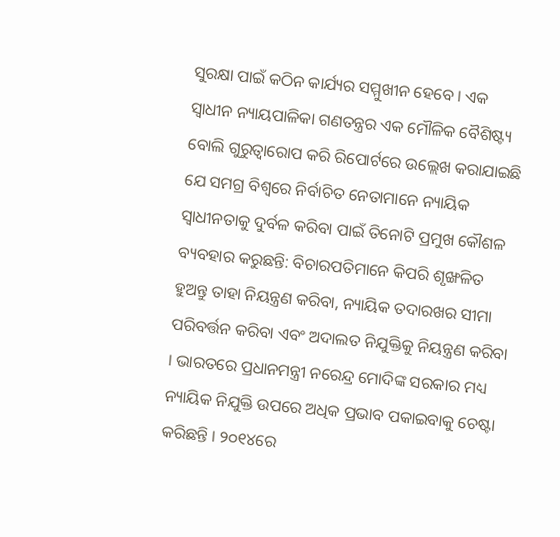ସୁରକ୍ଷା ପାଇଁ କଠିନ କାର୍ଯ୍ୟର ସମ୍ମୁଖୀନ ହେବେ । ଏକ ସ୍ୱାଧୀନ ନ୍ୟାୟପାଳିକା ଗଣତନ୍ତ୍ରର ଏକ ମୌଳିକ ବୈଶିଷ୍ଟ୍ୟ ବୋଲି ଗୁରୁତ୍ୱାରୋପ କରି ରିପୋର୍ଟରେ ଉଲ୍ଲେଖ କରାଯାଇଛି ଯେ ସମଗ୍ର ବିଶ୍ୱରେ ନିର୍ବାଚିତ ନେତାମାନେ ନ୍ୟାୟିକ ସ୍ୱାଧୀନତାକୁ ଦୁର୍ବଳ କରିବା ପାଇଁ ତିନୋଟି ପ୍ରମୁଖ କୌଶଳ ବ୍ୟବହାର କରୁଛନ୍ତି: ବିଚାରପତିମାନେ କିପରି ଶୃଙ୍ଖଳିତ ହୁଅନ୍ତୁ ତାହା ନିୟନ୍ତ୍ରଣ କରିବା, ନ୍ୟାୟିକ ତଦାରଖର ସୀମା ପରିବର୍ତ୍ତନ କରିବା ଏବଂ ଅଦାଲତ ନିଯୁକ୍ତିକୁ ନିୟନ୍ତ୍ରଣ କରିବା । ଭାରତରେ ପ୍ରଧାନମନ୍ତ୍ରୀ ନରେନ୍ଦ୍ର ମୋଦିଙ୍କ ସରକାର ମଧ୍ୟ ନ୍ୟାୟିକ ନିଯୁକ୍ତି ଉପରେ ଅଧିକ ପ୍ରଭାବ ପକାଇବାକୁ ଚେଷ୍ଟା କରିଛନ୍ତି । ୨୦୧୪ରେ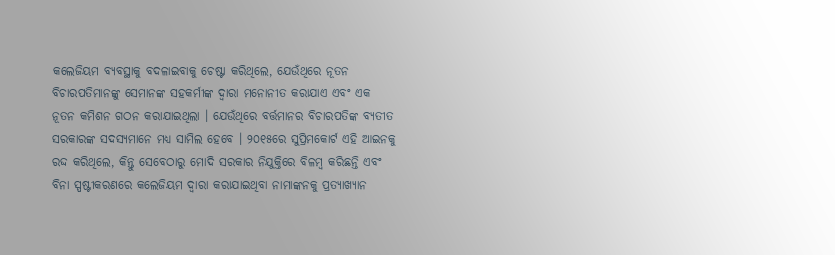କଲେଜିୟମ ବ୍ୟବସ୍ଥାକୁ ବଦଳାଇବାକୁ ଚେଷ୍ଟା କରିଥିଲେ, ଯେଉଁଥିରେ ନୂତନ ବିଚାରପତିମାନଙ୍କୁ ସେମାନଙ୍କ ସହକର୍ମୀଙ୍କ ଦ୍ୱାରା ମନୋନୀତ କରାଯାଏ ଏବଂ ଏକ ନୂତନ କମିଶନ ଗଠନ କରାଯାଇଥିଲା । ଯେଉଁଥିରେ ବର୍ତ୍ତମାନର ବିଚାରପତିଙ୍କ ବ୍ୟତୀତ ସରକାରଙ୍କ ସଦସ୍ୟମାନେ ମଧ୍ୟ ସାମିଲ ହେବେ । ୨୦୧୫ରେ ସୁପ୍ରିମକୋର୍ଟ ଏହି ଆଇନକୁ ରଦ୍ଦ କରିଥିଲେ, କିନ୍ତୁ ସେବେଠାରୁ ମୋଦି ସରକାର ନିଯୁକ୍ତିରେ ବିଳମ୍ବ କରିଛନ୍ତି ଏବଂ ବିନା ସ୍ପଷ୍ଟୀକରଣରେ କଲେଜିୟମ ଦ୍ୱାରା କରାଯାଇଥିବା ନାମାଙ୍କନକୁ ପ୍ରତ୍ୟାଖ୍ୟାନ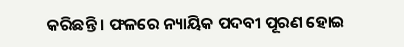କରିଛନ୍ତି । ଫଳରେ ନ୍ୟାୟିକ ପଦବୀ ପୂରଣ ହୋଇ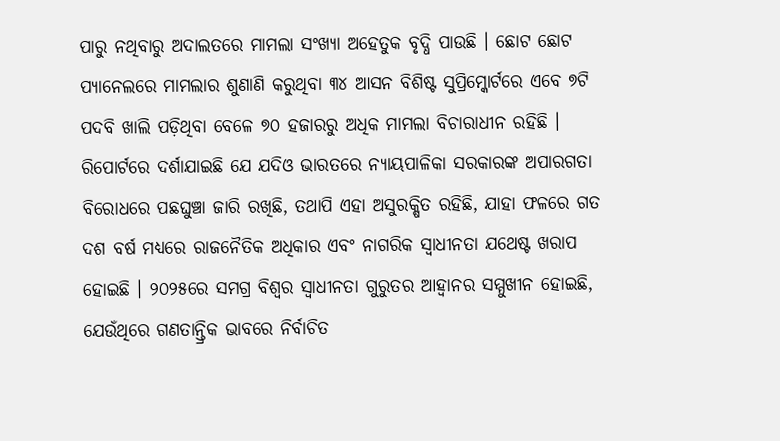ପାରୁ ନଥିବାରୁ ଅଦାଲତରେ ମାମଲା ସଂଖ୍ୟା ଅହେତୁକ ବୃଦ୍ଧି ପାଉଛି । ଛୋଟ ଛୋଟ ପ୍ୟାନେଲରେ ମାମଲାର ଶୁଣାଣି କରୁଥିବା ୩୪ ଆସନ ବିଶିଷ୍ଟ ସୁପ୍ରିମ୍କୋର୍ଟରେ ଏବେ ୭ଟି ପଦବି ଖାଲି ପଡ଼ିଥିବା ବେଳେ ୭୦ ହଜାରରୁ ଅଧିକ ମାମଲା ବିଚାରାଧୀନ ରହିଛି । ରିପୋର୍ଟରେ ଦର୍ଶାଯାଇଛି ଯେ ଯଦିଓ ଭାରତରେ ନ୍ୟାୟପାଳିକା ସରକାରଙ୍କ ଅପାରଗତା ବିରୋଧରେ ପଛଘୁଞ୍ଚା ଜାରି ରଖିଛି, ତଥାପି ଏହା ଅସୁରକ୍ଷିତ ରହିଛି, ଯାହା ଫଳରେ ଗତ ଦଶ ବର୍ଷ ମଧ୍ୟରେ ରାଜନୈତିକ ଅଧିକାର ଏବଂ ନାଗରିକ ସ୍ୱାଧୀନତା ଯଥେଷ୍ଟ ଖରାପ ହୋଇଛି । ୨୦୨୫ରେ ସମଗ୍ର ବିଶ୍ୱର ସ୍ୱାଧୀନତା ଗୁରୁତର ଆହ୍ୱାନର ସମ୍ମୁଖୀନ ହୋଇଛି, ଯେଉଁଥିରେ ଗଣତାନ୍ତ୍ରିକ ଭାବରେ ନିର୍ବାଚିତ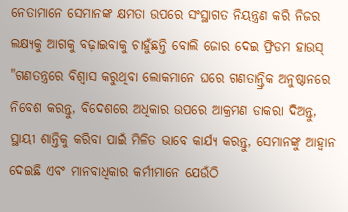ନେତାମାନେ ସେମାନଙ୍କ କ୍ଷମତା ଉପରେ ସଂସ୍ଥାଗତ ନିୟନ୍ତ୍ରଣ କରି ନିଜର ଲକ୍ଷ୍ୟକୁ ଆଗକୁ ବଢ଼ାଇବାକୁ ଚାହୁଁଛନ୍ତି ବୋଲି ଜୋର ଦେଇ ଫ୍ରିଡମ ହାଉସ୍ "ଗଣତନ୍ତ୍ରରେ ବିଶ୍ୱାସ କରୁଥିବା ଲୋକମାନେ ଘରେ ଗଣତାନ୍ତ୍ରିକ ଅନୁଷ୍ଠାନରେ ନିବେଶ କରନ୍ତୁ, ବିଦେଶରେ ଅଧିକାର ଉପରେ ଆକ୍ରମଣ ଡାକରା ଦିଅନ୍ତୁ, ସ୍ଥାୟୀ ଶାନ୍ତିକୁ କରିବା ପାଇଁ ମିଳିତ ଭାବେ କାର୍ଯ୍ୟ କରନ୍ତୁ, ସେମାନଙ୍କୁ ଆହ୍ୱାନ ଦେଇଛି ଏବଂ ମାନବାଧିକାର କର୍ମୀମାନେ ଯେଉଁଠି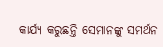କାର୍ଯ୍ୟ କରୁଛନ୍ତି ସେମାନଙ୍କୁ ସମର୍ଥନ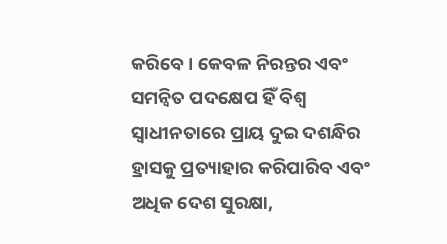କରିବେ । କେବଳ ନିରନ୍ତର ଏବଂ ସମନ୍ୱିତ ପଦକ୍ଷେପ ହିଁ ବିଶ୍ୱ ସ୍ୱାଧୀନତାରେ ପ୍ରାୟ ଦୁଇ ଦଶନ୍ଧିର ହ୍ରାସକୁ ପ୍ରତ୍ୟାହାର କରିପାରିବ ଏବଂ ଅଧିକ ଦେଶ ସୁରକ୍ଷା,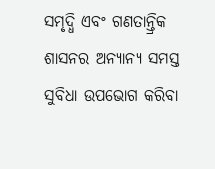ସମୃଦ୍ଧି ଏବଂ ଗଣତାନ୍ତ୍ରିକ ଶାସନର ଅନ୍ୟାନ୍ୟ ସମସ୍ତ ସୁବିଧା ଉପଭୋଗ କରିବା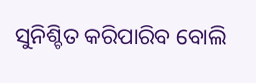ସୁନିଶ୍ଚିତ କରିପାରିବ ବୋଲି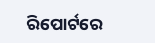ରିପୋର୍ଟରେ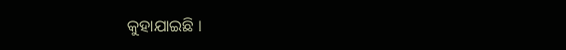କୁହାଯାଇଛି ।